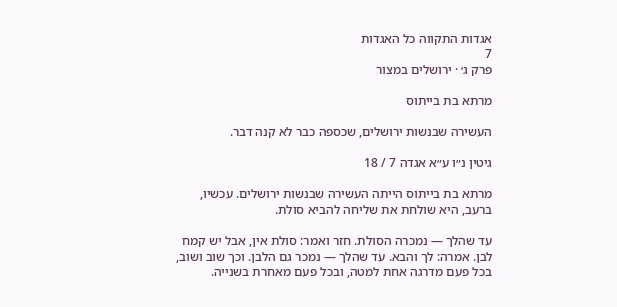אגדות התקווה כל האגדות
7
פרק ג׳ · ירושלים במצור

מרתא בת בייתוס

העשירה שבנשות ירושלים, שכספה כבר לא קנה דבר.

גיטין נ״ו ע״א אגדה 7 / 18

מרתא בת בייתוס הייתה העשירה שבנשות ירושלים. עכשיו, ברעב, היא שולחת את שליחה להביא סולת.

עד שהלך — נמכרה הסולת. חזר ואמר: סולת אין, אבל יש קמח לבן. אמרה: לך והבא. עד שהלך — נמכר גם הלבן. וכך שוב ושוב, בכל פעם מדרגה אחת למטה, ובכל פעם מאחרת בשנייה.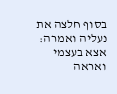בסוף חלצה את נעליה ואמרה: אצא בעצמי ואראה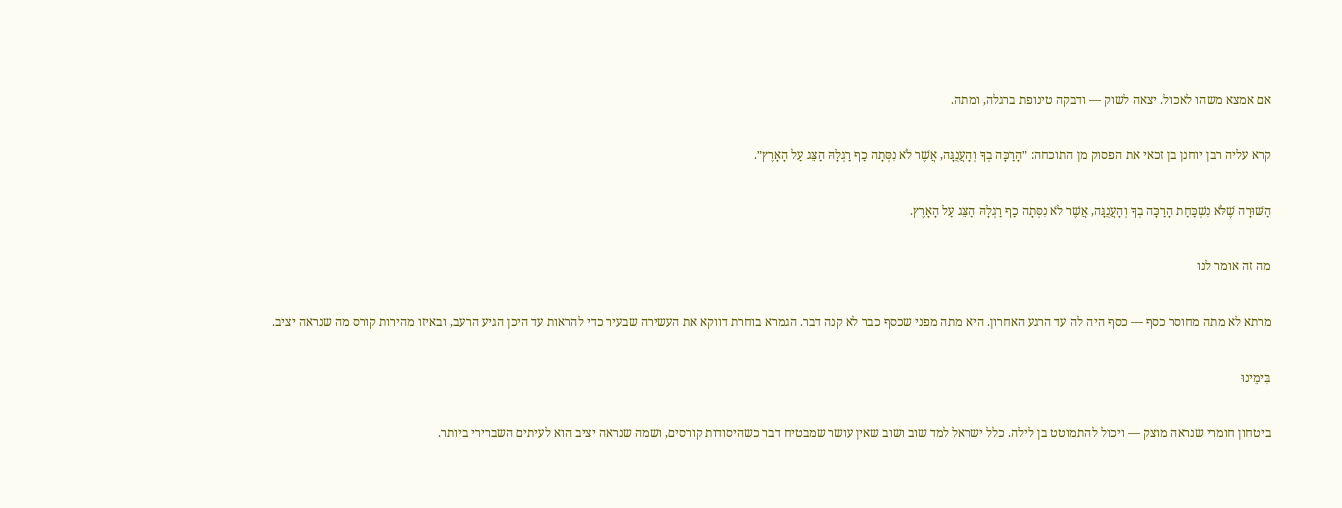אם אמצא משהו לאכול. יצאה לשוק — ודבקה טינופת ברגלה, ומתה.

קרא עליה רבן יוחנן בן זכאי את הפסוק מן התוכחה: ״הָרַכָּה בְךָ וְהָעֲנֻגָּה, אֲשֶׁר לֹא נִסְּתָה כַף רַגְלָהּ הַצֵּג עַל הָאָרֶץ״.

הַשּׁוּרָה שֶׁלֹּא נִשְׁכַּחַת הָרַכָּה בְךָ וְהָעֲנֻגָּה, אֲשֶׁר לֹא נִסְּתָה כַף רַגְלָהּ הַצֵּג עַל הָאָרֶץ.

מה זה אומר לנו

מרתא לא מתה מחוסר כסף — כסף היה לה עד הרגע האחרון. היא מתה מפני שכסף כבר לא קנה דבר. הגמרא בוחרת דווקא את העשירה שבעיר כדי להראות עד היכן הגיע הרעב, ובאיזו מהירות קורס מה שנראה יציב.

בִּימֵינוּ

ביטחון חומרי שנראה מוצק — ויכול להתמוטט בן לילה. כלל ישראל למד שוב ושוב שאין עושר שמבטיח דבר כשהיסודות קורסים, ושמה שנראה יציב הוא לעיתים השברירי ביותר.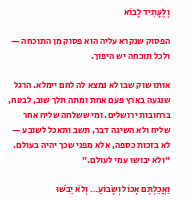וְלֶעָתִיד לָבוֹא

הפסוק שנקרא עליה הוא פסוק מן התוכחה — ולכל תוכחה יש היפוך.

אותו שוק שבו לא נמצא לה לחם יימלא. הרגל שנגעה בארץ פעם אחת ומתה תלך שוב, לבטח, ברחובות ירושלים. ומי ששלחה שליח אחר שליח ולא השיגה דבר, תשב ותאכל לשובע — לא בזכות כספה, אלא מפני שכך יהיה בעולם. ״ולא יבושו עמי לעולם.״

וַאֲכַלְתֶּם אָכוֹל וְשָׂבוֹעַ… וְלֹא יֵבֹשׁוּ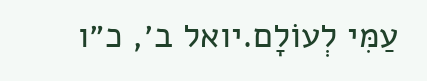עַמִּי לְעוֹלָם.יואל ב׳, כ״ו